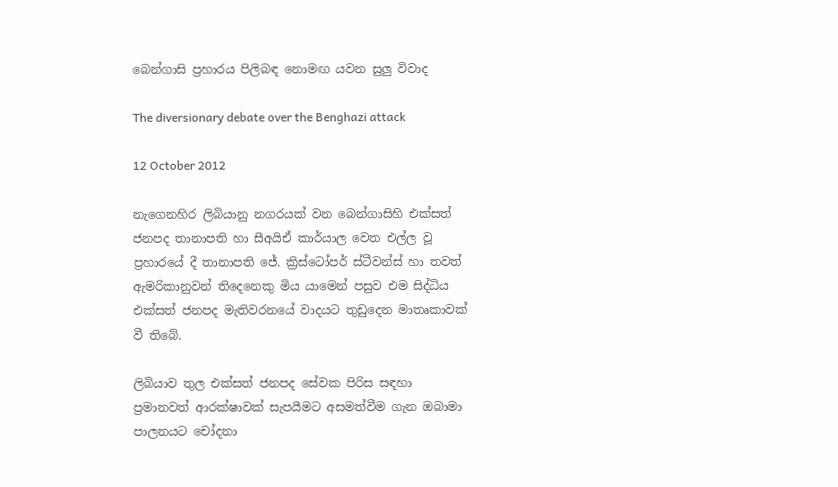බෙන්ගාසි ප්‍රහාරය පිලිබඳ නොමඟ යවන සුලු විවාද

The diversionary debate over the Benghazi attack

12 October 2012

නැගෙනහිර ලිබියානු නගරයක් වන බෙන්ගාසිහි එක්සත් ජනපද තානාපති හා සීඅයිඒ කාර්යාල වෙත එල්ල වූ ප්‍රහාරයේ දී තානාපති ජේ. ක්‍රිස්ටෝපර් ස්ටීවන්ස් හා තවත් ඇමරිකානුවන් තිදෙනෙකු මිය යාමෙන් පසුව එම සිද්ධිය එක්සත් ජනපද මැතිවරනයේ වාදයට තුඩුදෙන මාතෘකාවක් වී තිබේ.

ලිබියාව තුල එක්සත් ජනපද සේවක පිරිස සඳහා ප්‍රමානවත් ආරක්ෂාවක් සැපයීමට අසමත්වීම ගැන ඔබාමා පාලනයට චෝදනා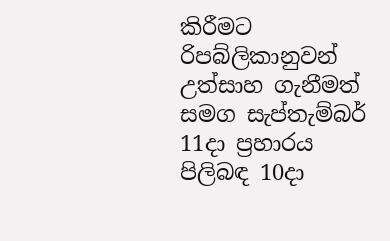කිරීමට රිපබ්ලිකානුවන් උත්සාහ ගැනීමත් සමග සැප්තැම්බර් 11දා ප්‍රහාරය පිලිබඳ 10දා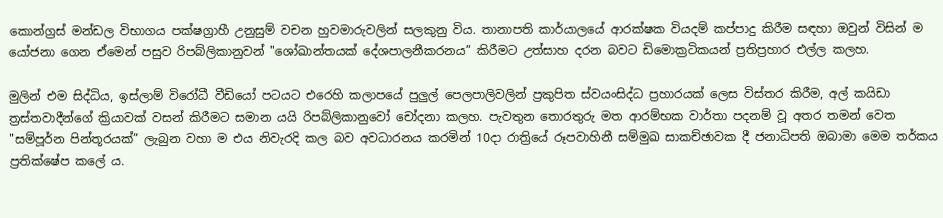කොන්ග්‍රස් මන්ඩල විභාගය පක්ෂග්‍රාහී උනුසුම් වචන හුවමාරුවලින් සලකුනු විය. තානාපති කාර්යාලයේ ආරක්ෂක වියදම් කප්පාදු කිරීම සඳහා ඔවුන් විසින් ම යෝජනා ගෙන ඒමෙන් පසුව රිපබ්ලිකානුවන් "ශෝඛාන්තයක් දේශපාලනීකරනය” කිරීමට උත්සාහ දරන බවට ඩිමොක්‍රටිකයන් ප්‍රතිප්‍රහාර එල්ල කලහ.

මුලින් එම සිද්ධිය, ඉස්ලාම් විරෝධී වීඩියෝ පටයට එරෙහි කලාපයේ පුලුල් පෙලපාලිවලින් ප්‍රකුපිත ස්වයංසිද්ධ ප්‍රහාරයක් ලෙස විස්තර කිරීම, අල් කයිඩා ත්‍රස්තවාදීන්ගේ ක්‍රියාවක් වසන් කිරීමට සමාන යයි රිපබ්ලිකානුවෝ චෝදනා කලහ. පැවතුන තොරතුරු මත ආරම්භක වාර්තා පදනම් වූ අතර තමන් වෙත "සම්පූර්න පින්තූරයක්” ලැබුන වහා ම එය නිවැරදි කල බව අවධාරනය කරමින් 10දා රාත්‍රියේ රූපවාහිනී සම්මුඛ සාකච්ඡාවක දී ජනාධිපති ඔබාමා මෙම තර්කය ප්‍රතික්ෂේප කලේ ය.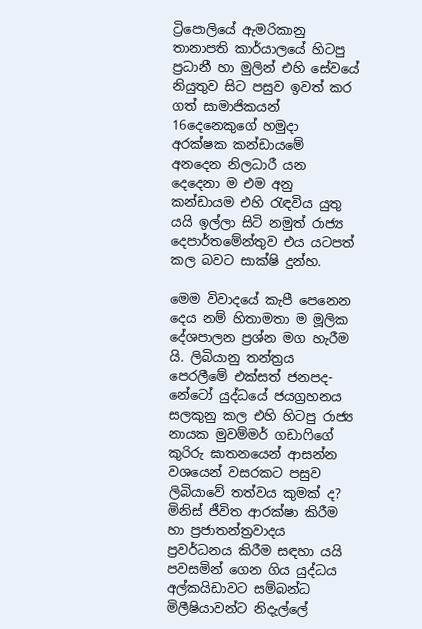ට්‍රිපොලියේ ඇමරිකානු තානාපති කාර්යාලයේ හිටපු ප්‍රධානී හා මුලින් එහි සේවයේ නියුතුව සි‍ට පසුව ඉවත් කර ගත් සාමාජිකයන් 16දෙනෙකුගේ හමුදා අරක්ෂක කන්ඩායමේ අනදෙන නිලධාරී යන දෙදෙනා ම එම අනු කන්ඩායම එහි රැඳවිය යුතු යයි ඉල්ලා සිටි නමුත් රාජ්‍ය දෙපාර්තමේන්තුව එය යටපත් කල බවට සාක්ෂි දුන්හ.

මෙම විවාදයේ කැපී පෙනෙන දෙය නම් හිතාමතා ම මූලික දේශපාලන ප්‍රශ්න මග හැරීම යි. ලිබියානු තන්ත්‍රය පෙරලීමේ එක්සත් ජනපද-නේටෝ යුද්ධයේ ජයග්‍රහනය සලකුනු කල එහි හිටපු රාජ්‍ය නායක මුවම්මර් ගඩාෆිගේ කුරිරු ඝාතනයෙන් ආසන්න වශයෙන් වසරකට පසුව ලිබියාවේ තත්වය කුමක් ද? මිනිස් ජීවිත ආරක්ෂා කිරීම හා ප්‍රජාතන්ත්‍රවාදය ප්‍රවර්ධනය කිරීම සඳහා යයි පවසමින් ගෙන ගිය යුද්ධය අල්කයිඩාවට සම්බන්ධ මිලීෂියාවන්ට නිදැල්ලේ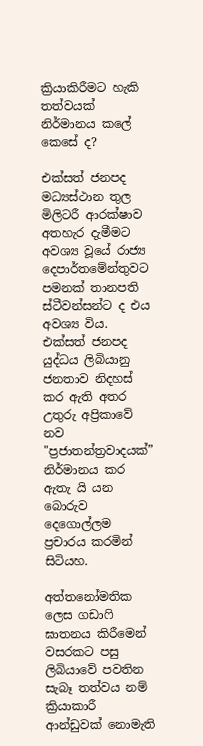ක්‍රියාකිරීමට හැකි තත්වයක් නිර්මානය කලේ කෙසේ ද?

එක්සත් ජනපද මධ්‍යස්ථාන තුල මිලිටරී ආරක්ෂාව අතහැර දැමීමට අවශ්‍ය වූයේ රාජ්‍ය දෙපාර්තමේන්තුවට පමනක් තානපති ස්ටීවන්සන්ට ද එය අවශ්‍ය විය. එක්සත් ජනපද යුද්ධය ලිබියානු ජනතාව නිදහස් කර ඇති අතර උතුරු අප්‍රිකාවේ නව "ප්‍රජාතන්ත්‍රවාදයක්” නිර්මානය කර ඇතැ යි යන බොරුව දෙගොල්ලම ප්‍රචාරය කරමින් සිටියහ.

අත්තනෝමතික ලෙස ගඩාෆි ඝාතනය කිරීමෙන් වසරකට පසු ලිබියාවේ පවතින සැබෑ තත්වය නම් ක්‍රියාකාරී ආන්ඩුවක් නොමැති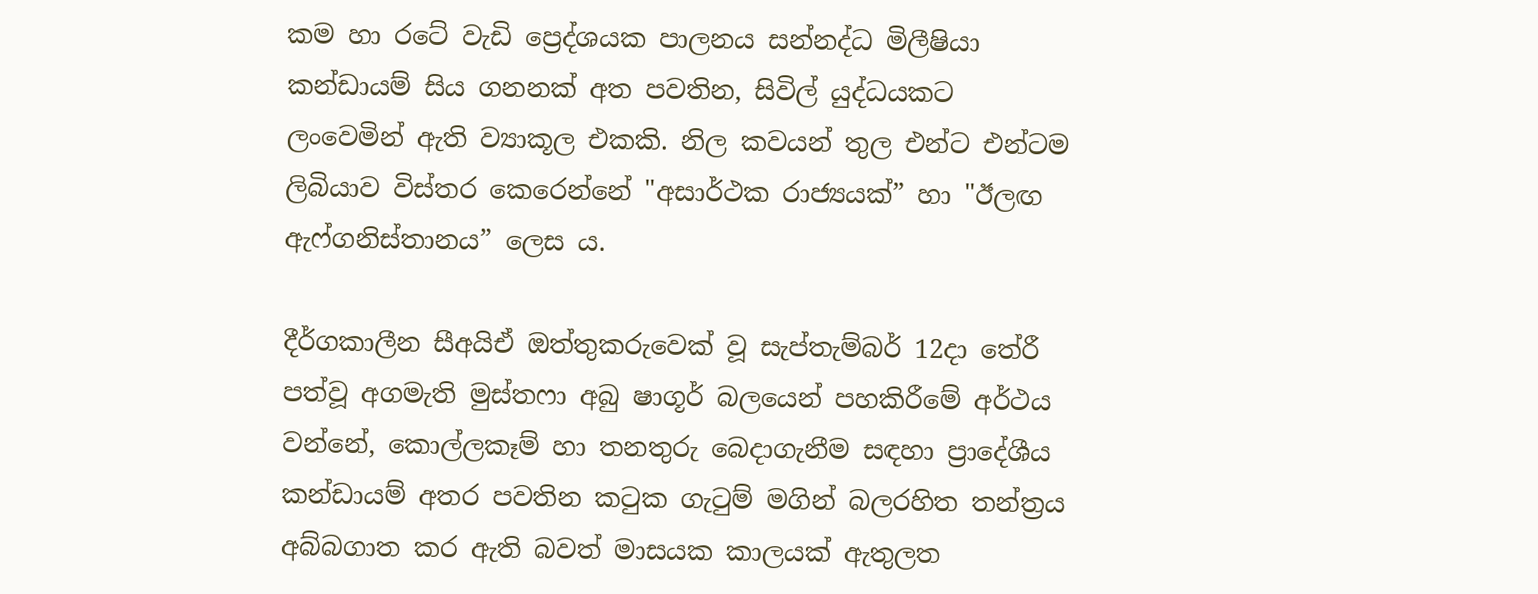කම හා රටේ වැඩි ප්‍ර‍ෙද්ශයක පාලනය සන්නද්ධ මිලීෂියා කන්ඩායම් සිය ගනනක් අත පවතින, සිවිල් යුද්ධයකට ලංවෙමින් ඇති ව්‍යාකූල එකකි. නිල කවයන් තුල එන්ට එන්ටම ලිබියාව විස්තර කෙරෙන්නේ "අසාර්ථක රාජ්‍යයක්” හා "ඊලඟ ඇෆ්ගනිස්තානය” ලෙස ය.

දීර්ගකාලීන සීඅයිඒ ඔත්තුකරුවෙක් වූ සැප්තැම්බර් 12දා තේරී පත්වූ අගමැති මුස්තෆා අබු ෂාගූර් බලයෙන් පහකිරීමේ අර්ථය වන්නේ, කොල්ලකෑම් හා තනතුරු බෙදාගැනීම සඳහා ප්‍රාදේශීය කන්ඩායම් අතර පවතින කටුක ගැටුම් මගින් බලරහිත තන්ත්‍රය අබ්බගාත කර ඇති බවත් මාසයක කාලයක් ඇතුලත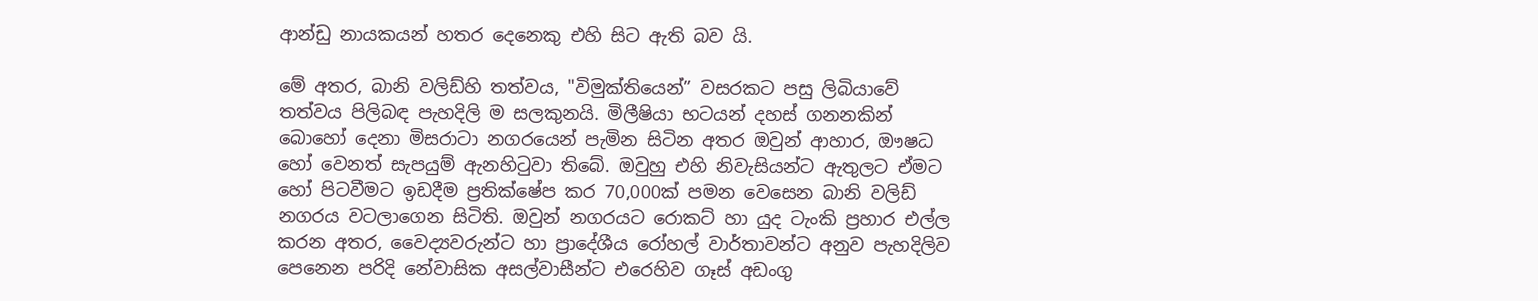ආන්ඩු නායකයන් හතර දෙනෙකු එහි සිට ඇති බව යි.

මේ අතර, බානි වලිඩ්හි තත්වය, "විමුක්තියෙන්” වසරකට පසු ලිබියාවේ තත්වය පිලිබඳ පැහදිලි ම සලකුනයි. මිලීෂියා භටයන් දහස් ගනනකින් බොහෝ දෙනා මිසරාටා නගරයෙන් පැමින සිටින අතර ඔවුන් ආහාර, ඖෂධ හෝ වෙනත් සැපයුම් ඇනහිටුවා තිබේ. ඔවුහු එහි නිවැසියන්ට ඇතුලට ඒමට හෝ පිටවීමට ඉඩදීම ප්‍රතික්ෂේප කර 70,000ක් පමන වෙසෙන බානි වලිඩ් නගරය වටලාගෙන සිටිති. ඔවුන් නගරයට රොකට් හා යුද ටැංකි ප්‍රහාර එල්ල කරන අතර, වෛද්‍යවරුන්ට හා ප්‍රාදේශීය රෝහල් වාර්තාවන්ට අනුව පැහදිලිව පෙනෙන පරිදි නේවාසික අසල්වාසීන්ට එරෙහිව ගෑස් අඩංගු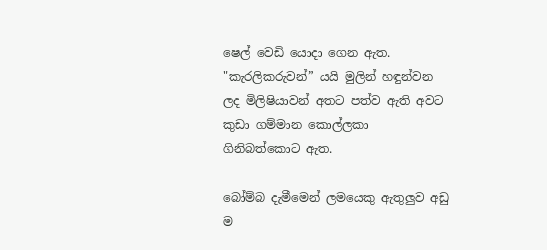ෂෙල් වෙඩි යොදා ගෙන ඇත. "කැරලිකරුවන්” යයි මුලින් හඳුන්වන ලද මිලිෂියාවන් අතට පත්ව ඇති අවට කුඩා ගම්මාන කොල්ලකා ගිනිබත්කොට ඇත.

බෝම්බ දැමීමෙන් ලමයෙකු ඇතුලුව අඩු ම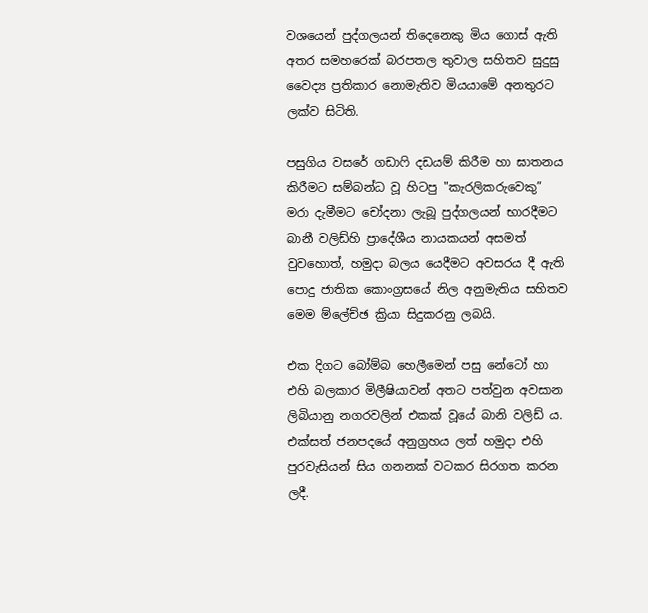වශයෙන් පුද්ගලයන් තිදෙනෙකු මිය ගොස් ඇති අතර සමහරෙක් බරපතල තුවාල සහිතව සුදුසු වෛද්‍ය ප්‍රතිකාර නොමැතිව මියයාමේ අනතුරට ලක්ව සිටිති.

පසුගිය වසරේ ගඩාෆි දඩයම් කිරීම හා ඝාතනය කිරීමට සම්බන්ධ වූ හිටපු "කැරලිකරුවෙකු” මරා දැමීමට චෝදනා ලැබූ පුද්ගලයන් භාරදීමට බානී වලිඩ්හි ප්‍රාදේශීය නායකයන් අසමත් වුවහොත්, හමුදා බලය යෙදීමට අවසරය දී ඇති පොදු ජාතික කොංග්‍රසයේ නිල අනුමැතිය සහිතව මෙම ම්ලේච්ඡ ක්‍රියා සිදුකරනු ලබයි.

එක දිගට බෝම්බ හෙලීමෙන් පසු නේටෝ හා එහි බලකාර මිලීෂියාවන් අතට පත්වුන අවසාන ලිබියානු නගරවලින් එකක් වූයේ බානි වලිඩ් ය. එක්සත් ජනපදයේ අනුග්‍රහය ලත් හමුදා එහි පුරවැසියන් සිය ගනනක් වටකර සිරගත කරන ලදී.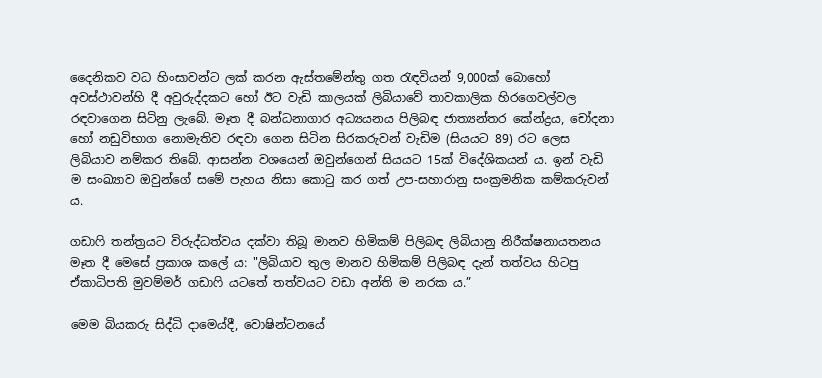දෛනිකව වධ හිංසාවන්ට ලක් කරන ඇස්තමේන්තු ගත රැඳවියන් 9,000ක් බොහෝ අවස්ථාවන්හි දී අවුරුද්දකට හෝ ඊට වැඩි කාලයක් ලිබියාවේ තාවකාලික හිරගෙවල්වල රඳවාගෙන සිටිනු ලැබේ. මෑත දී බන්ධනාගාර අධ්‍යයනය පිලිබඳ ජාත්‍යන්තර කේන්ද්‍රය, චෝදනා හෝ නඩුවිභාග නොමැතිව රඳවා ගෙන සිටින සිරකරුවන් වැඩිම (සියයට 89) රට ලෙස ලිබියාව නම්කර තිබේ. ආසන්න වශයෙන් ඔවුන්ගෙන් සියයට 15ක් විදේශිකයන් ය. ඉන් වැඩි ම සංඛ්‍යාව ඔවුන්ගේ සමේ පැහය නිසා කොටු කර ගත් උප-සහාරානු සංක්‍රමනික කම්කරුවන් ය.

ගඩාෆි තන්ත්‍රයට විරුද්ධත්වය දක්වා තිබූ මානව හිමිකම් පිලිබඳ ලිබියානු නිරීක්ෂනායතනය මෑත දී මෙසේ ප්‍රකාශ කලේ ය: "ලිබියාව තුල මානව හිමිකම් පිලිබඳ දැන් තත්වය හිටපු ඒකාධිපති මුවම්මර් ගඩාෆි යටතේ තත්වයට වඩා අන්ති ම නරක ය.”

මෙම බියකරු සිද්ධි දාම‍ෙය්දී, වොෂින්ටනයේ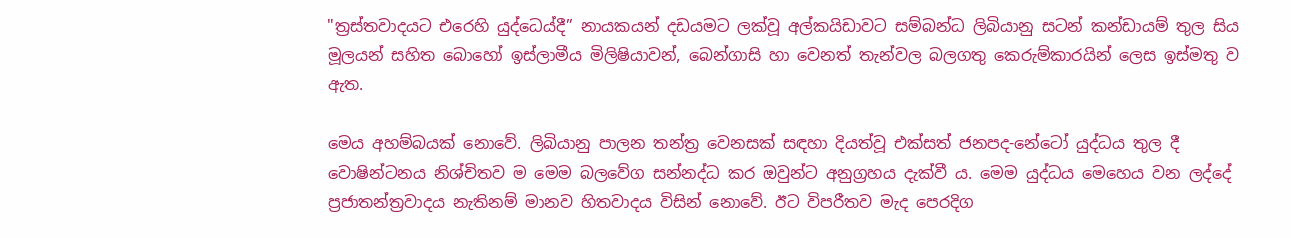"ත්‍රස්තවාදයට එරෙහි යුද්ධ‍ෙය්දී” නායකයන් දඩයමට ලක්වූ අල්කයිඩාවට සම්බන්ධ ලිබියානු සටන් කන්ඩායම් තුල සිය මූලයන් සහිත බොහෝ ඉස්ලාමීය මිලිෂියාවන්, බෙන්ගාසි හා වෙනත් තැන්වල බලගතු කෙරුම්කාරයින් ලෙස ඉස්මතු ව ඇත.

මෙය අහම්බයක් නොවේ. ලිබියානු පාලන තන්ත්‍ර වෙනසක් සඳහා දියත්වූ එක්සත් ජනපද-නේටෝ යුද්ධය තුල දී වොෂින්ටනය නිශ්චිතව ම මෙම බලවේග සන්නද්ධ කර ඔවුන්ට අනුග්‍රහය දැක්වී ය. මෙම යුද්ධය මෙහෙය වන ලද්දේ ප්‍රජාතන්ත්‍රවාදය නැතිනම් මානව හිතවාදය විසින් නොවේ. ඊට විපරීතව මැද පෙරදිග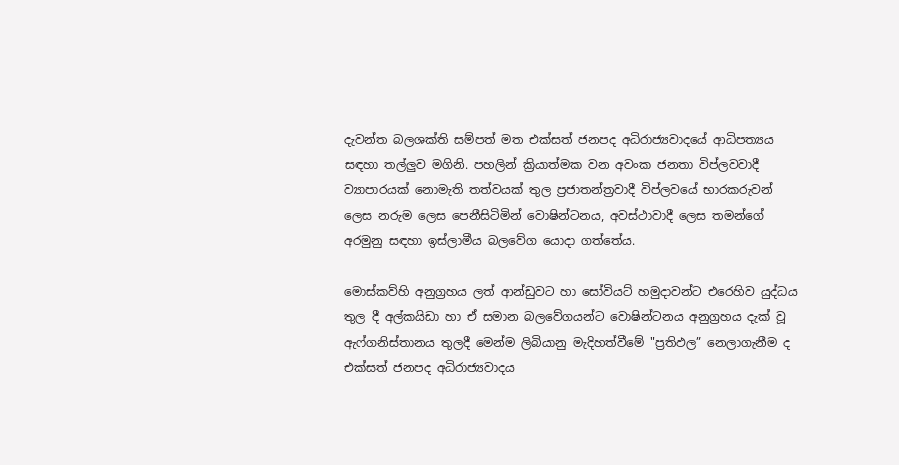දැවන්ත බලශක්ති සම්පත් මත එක්සත් ජනපද අධිරාජ්‍යවාදයේ ආධිපත්‍යය සඳහා තල්ලුව මගිනි. පහලින් ක්‍රියාත්මක වන අවංක ජනතා විප්ලවවාදී ව්‍යාපාරයක් නොමැති තත්වයක් තුල ප්‍රජාතන්ත්‍රවාදී විප්ලවයේ භාරකරුවන් ලෙස නරුම ලෙස පෙනීසිටිමින් වොෂින්ටනය, අවස්ථාවාදී ලෙස තමන්ගේ අරමුනු සඳහා ඉස්ලාමීය බලවේග යොදා ගත්තේය.

මොස්කව්හි අනුග්‍රහය ලත් ආන්ඩුවට හා සෝවියට් හමුදාවන්ට එරෙහිව යුද්ධය තුල දී අල්කයිඩා හා ඒ සමාන බලවේගයන්ට වොෂින්ටනය අනුග්‍රහය දැක් වූ ඇෆ්ගනිස්තානය තුලදී මෙන්ම ලිබියානු මැදිහත්වීමේ "ප්‍රතිඵල” නෙලාගැනීම ද එක්සත් ජනපද අධිරාජ්‍යවාදය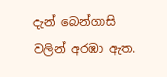දැන් බෙන්ගාසි වලින් අරඹා ඇත.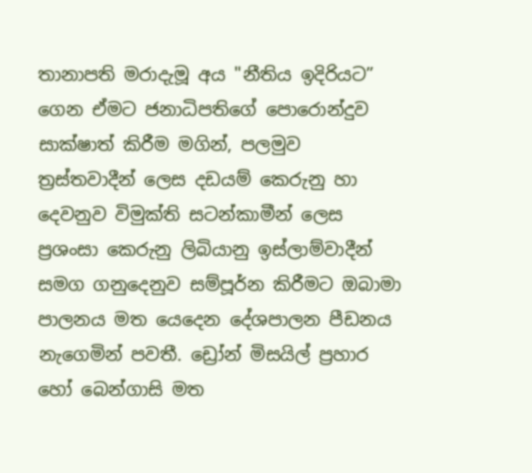තානාපති මරාදැමූ අය "නීතිය ඉදිරියට” ගෙන ඒමට ජනාධිපතිගේ පොරොන්දුව සාක්ෂාත් කිරීම මගින්, පලමුව ත්‍රස්තවාදීන් ලෙස දඩයම් කෙරුනු හා දෙවනුව විමුක්ති සටන්කාමීන් ලෙස ප්‍රශංසා කෙරුනු ලිබියානු ඉස්ලාම්වාදීන් සමග ගනුදෙනුව සම්පූර්න කිරීමට ඔබාමා පාලනය මත යෙදෙන දේශපාලන පීඩනය නැගෙමින් පවතී. ඩ්‍රෝන් මිසයිල් ප්‍රහාර හෝ බෙන්ගාසි මත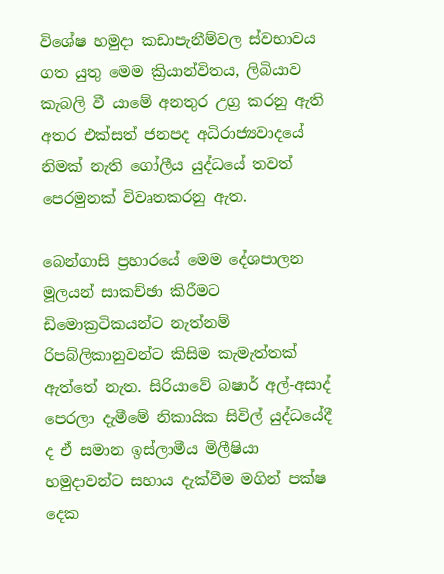විශේෂ හමුදා කඩාපැනීම්වල ස්වභාවය ගත යුතු මෙම ක්‍රියාන්විතය, ලිබියාව කැබලි වී යාමේ අනතුර උග්‍ර කරනු ඇති අතර එක්සත් ජනපද අධිරාජ්‍යවාදයේ නිමක් නැති ගෝලීය යුද්ධයේ තවත් පෙරමුනක් විවෘතකරනු ඇත.

බෙන්ගාසි ප්‍රහාරයේ මෙම දේශපාලන මූලයන් සාකච්ඡා කිරීමට ඩිමොක්‍රටිකයන්ට නැත්නම් රිපබ්ලිකානුවන්ට කිසිම කැමැත්තක් ඇත්තේ නැත. සිරියාවේ බෂාර් අල්-අසාද් පෙරලා දැමීමේ නිකායික සිවිල් යුද්ධයේදී ද ඒ සමාන ඉස්ලාමීය මිලීෂියා හමුදාවන්ට සහාය දැක්වීම මගින් පක්ෂ දෙක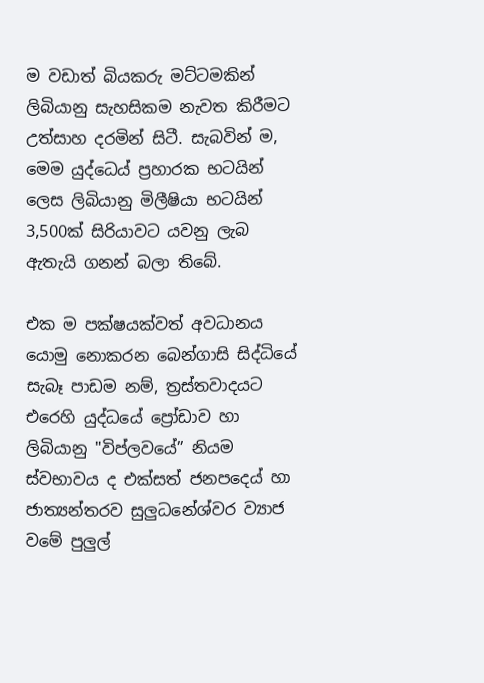ම වඩාත් බියකරු මට්ටමකින් ලිබියානු සැහසිකම නැවත කිරීමට උත්සාහ දරමින් සිටී. සැබවින් ම, මෙම යුද්ධ‍ෙය් ප්‍රහාරක භටයින් ලෙස ලිබියානු මිලීෂියා භටයින් 3,500ක් සිරියාවට යවනු ලැබ ඇතැයි ගනන් බලා තිබේ.

එක ම පක්ෂයක්වත් අවධානය යොමු නොකරන බෙන්ගාසි සිද්ධියේ සැබෑ පාඩම නම්, ත්‍රස්තවාදයට එරෙහි යුද්ධයේ ප්‍රෝඩාව හා ලිබියානු "විප්ලවයේ” නියම ස්වභාවය ද එක්සත් ජනපද‍ෙය් හා ජාත්‍යන්තරව සුලුධනේශ්වර ව්‍යාජ වමේ පුලුල්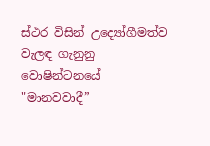ස්ථර විසින් උද්‍යෝගීමත්ව වැලඳ ගැනුනු වොෂින්ටනයේ "මානවවාදී”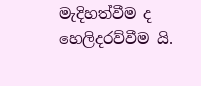මැදිහත්වීම ද හෙලිදරව්වීම යි.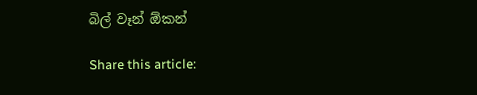බිල් වෑන් ඕකන්

Share this article: